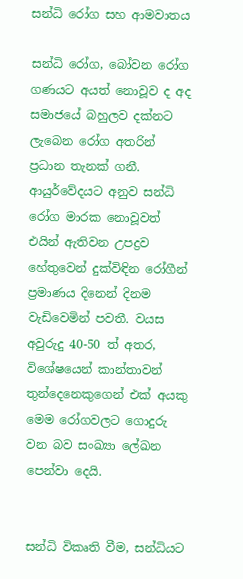සන්ධි රෝග සහ ආමවාතය

සන්ධි රෝග, බෝවන රෝග ගණයට අයත් නොවූව ද අද සමාජයේ බහුලව දක්නට ලැබෙන රෝග අතරින් ප්‍රධාන තැනක් ගනී. ආයුර්වේදයට අනුව සන්ධි රෝග මාරක නොවූවත් එයින් ඇතිවන උපද්‍රව හේතුවෙන් දුක්විඳින රෝගීන් ප්‍රමාණය දිනෙන් දිනම වැඩිවෙමින් පවතී. වයස අවුරුදු 40-50 ත් අතර, විශේෂයෙන් කාන්තාවන් තුන්දෙනෙකුගෙන් එක් අයකු මෙම රෝගවලට ගොදුරු වන බව සංඛ්‍යා ලේඛන පෙන්වා දෙයි.


සන්ධි විකෘති වීම, සන්ධියට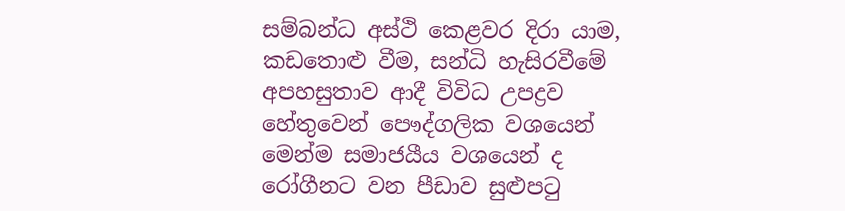සම්බන්ධ අස්ථි කෙළවර දිරා යාම, කඩතොළු වීම, සන්ධි හැසිරවීමේ අපහසුතාව ආදී විවිධ උපද්‍රව හේතුවෙන් පෞද්ගලික වශයෙන් මෙන්ම සමාජයීය වශයෙන් ද රෝගීනට වන පීඩාව සුළුපටු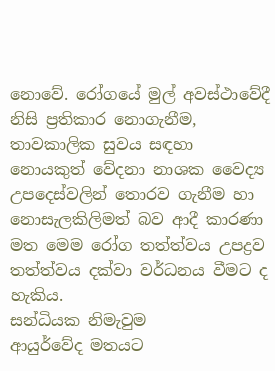නොවේ. රෝගයේ මුල් අවස්ථාවේදී නිසි ප්‍රතිකාර නොගැනීම, තාවකාලික සුවය සඳහා නොයකුත් වේදනා නාශක වෛද්‍ය උපදෙස්වලින් තොරව ගැනීම හා නොසැලකිලිමත් බව ආදී කාරණා මත මෙම රෝග තත්ත්වය උපද්‍රව තත්ත්වය දක්වා වර්ධනය වීමට ද හැකිය.
සන්ධියක නිමැවුම
ආයුර්වේද මතයට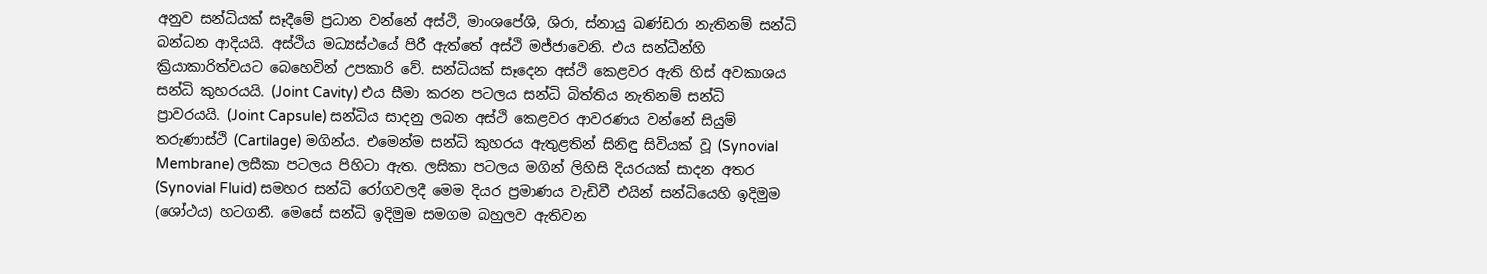අනුව සන්ධියක් සෑදීමේ ප්‍රධාන වන්නේ අස්ථි, මාංශපේශි, ශිරා, ස්නායු ඛණ්ඩරා නැතිනම් සන්ධි බන්ධන ආදියයි. අස්ථිය මධ්‍යස්ථයේ පිරී ඇත්තේ අස්ථි මජ්ජාවෙනි. එය සන්ධීන්හි ක්‍රියාකාරිත්වයට බෙහෙවින් උපකාරි වේ. සන්ධියක් සෑදෙන අස්ථි කෙළවර ඇති හිස් අවකාශය සන්ධි කුහරයයි. (Joint Cavity) එය සීමා කරන පටලය සන්ධි බිත්තිය නැතිනම් සන්ධි ප්‍රාවරයයි. (Joint Capsule) සන්ධිය සාදනු ලබන අස්ථි කෙළවර ආවරණය වන්නේ සියුම් තරුණාස්ථි (Cartilage) මගින්ය. එමෙන්ම සන්ධි කුහරය ඇතුළතින් සිනිඳු සිවියක් වූ (Synovial Membrane) ලසීකා පටලය පිහිටා ඇත. ලසිකා පටලය මගින් ලිහිසි දියරයක් සාදන අතර (Synovial Fluid) සමහර සන්ධි රෝගවලදී මෙම දියර ප්‍රමාණය වැඩිවී එයින් සන්ධියෙහි ඉදිමුම (ශෝථය) හටගනී. මෙසේ සන්ධි ඉදිමුම සමගම බහුලව ඇතිවන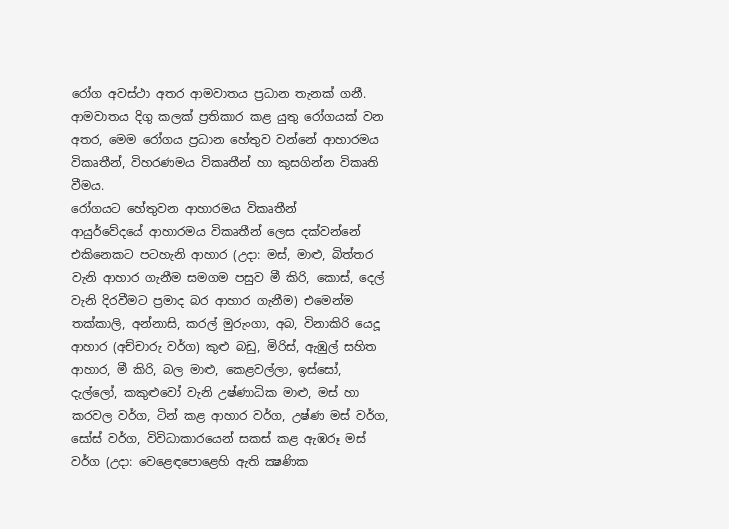රෝග අවස්ථා අතර ආමවාතය ප්‍රධාන තැනක් ගනී.
ආමවාතය දිගු කලක් ප්‍රතිකාර කළ යුතු රෝගයක් වන අතර, මෙම රෝගය ප්‍රධාන හේතුව වන්නේ ආහාරමය විකෘතීන්, විහරණමය විකෘතීන් හා කුසගින්න විකෘති වීමය.
රෝගයට හේතුවන ආහාරමය විකෘතීන්
ආයුර්වේදයේ ආහාරමය විකෘතීන් ලෙස දක්වන්නේ එකිනෙකට පටහැනි ආහාර (උදා: මස්, මාළු, බිත්තර වැනි ආහාර ගැනීම සමගම පසුව මී කිරි, කොස්, දෙල් වැනි දිරවීමට ප්‍රමාද බර ආහාර ගැනීම) එමෙන්ම තක්කාලි, අන්නාසි, කරල් මුරුංගා, අබ, විනාකිරි යෙදූ ආහාර (අච්චාරු වර්ග) කුළු බඩු, මිරිස්, ඇඹුල් සහිත ආහාර, මී කිරි, බල මාළු, කෙළවල්ලා, ඉස්සෝ, දැල්ලෝ, කකුළුවෝ වැනි උෂ්ණාධික මාළු, මස් හා කරවල වර්ග, ටින් කළ ආහාර වර්ග, උෂ්ණ මස් වර්ග, සෝස් වර්ග, විවිධාකාරයෙන් සකස් කළ ඇඹරූ මස් වර්ග (උදා: වෙළෙඳපොළෙහි ඇති ක්‍ෂණික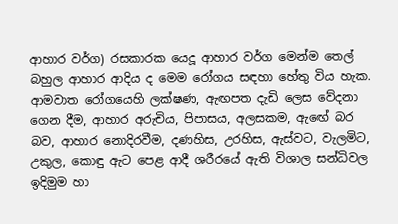ආහාර වර්ග) රසකාරක යෙදූ ආහාර වර්ග මෙන්ම තෙල් බහුල ආහාර ආදිය ද මෙම රෝගය සඳහා හේතු විය හැක.
ආමවාත රෝගයෙහි ලක්ෂණ, ඇඟපත දැඩි ලෙස වේදනා ගෙන දීම, ආහාර අරුචිය, පිපාසය, අලසකම, ඇඟේ බර බව, ආහාර නොදිරවීම, දණහිස, උරහිස, ඇස්වට, වැලමිට, උකුල, කොඳු ඇට පෙළ ආදී ශරීරයේ ඇති විශාල සන්ධිවල ඉදිමුම හා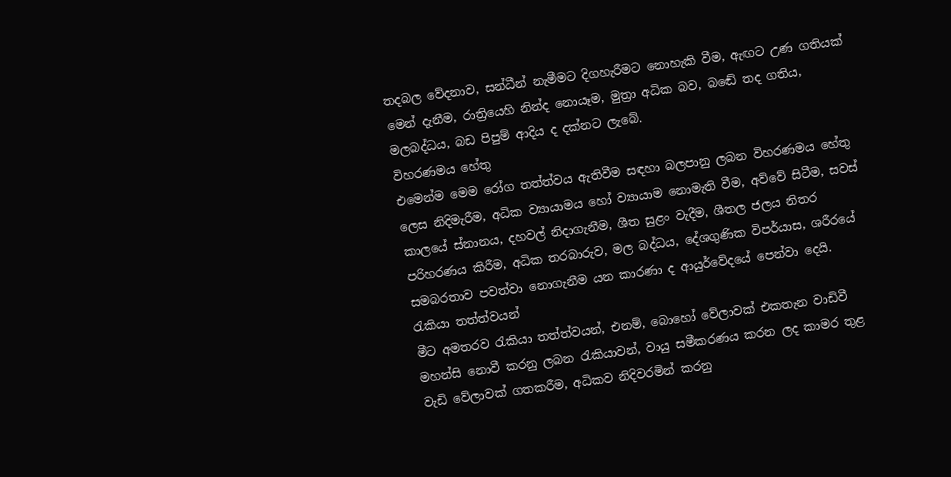තදබල වේදනාව, සන්ධීන් නැමීමට දිගහැරීමට නොහැකි වීම, ඇඟට උණ ගතියක් මෙන් දැනීම, රාත්‍රියෙහි නින්ද නොයෑම, මුත්‍රා අධික බව, බඬේ තද ගතිය, මලබද්ධය, බඩ පිපුම් ආදිය ද දක්නට ලැබේ.
විහරණමය හේතු
එමෙන්ම මෙම රෝග තත්ත්වය ඇතිවීම සඳහා බලපානු ලබන විහරණමය හේතු ලෙස නිදිමැරීම, අධික ව්‍යායාමය හෝ ව්‍යායාම නොමැති වීම, අව්වේ සිටීම, සවස් කාලයේ ස්නානය, දහවල් නිදාගැනීම, ශීත සුළං වැදීම, ශීතල ජලය නිතර පරිහරණය කිරීම, අධික තරබාරුව, මල බද්ධය, දේශගුණික විපර්යාස, ශරීරයේ සමබරතාව පවත්වා නොගැනීම යන කාරණා ද ආයුර්වේදයේ පෙන්වා දෙයි.
රැකියා තත්ත්වයන්
මීට අමතරව රැකියා තත්ත්වයන්, එනම්, බොහෝ වේලාවක් එකතැන වාඩිවී මහන්සි නොවී කරනු ලබන රැකියාවන්, වායු සමීකරණය කරන ලද කාමර තුළ වැඩි වේලාවක් ගතකරීම, අධිකව නිදිවරමින් කරනු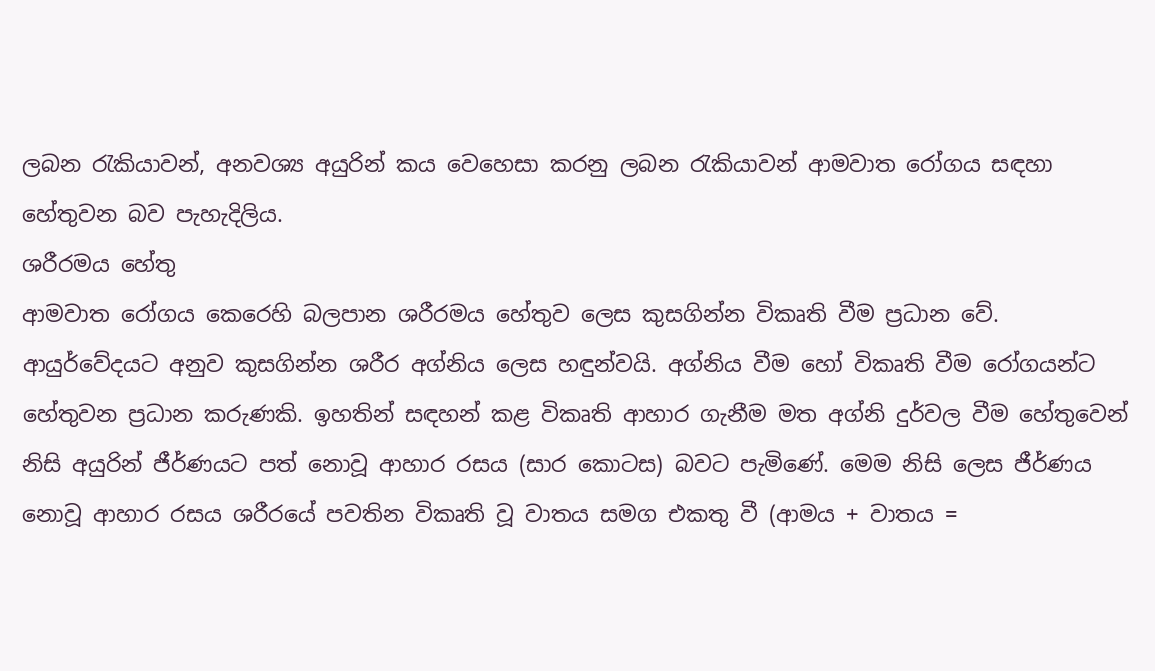ලබන රැකියාවන්, අනවශ්‍ය අයුරින් කය වෙහෙසා කරනු ලබන රැකියාවන් ආමවාත රෝගය සඳහා හේතුවන බව පැහැදිලිය.
ශරීරමය හේතු
ආමවාත රෝගය කෙරෙහි බලපාන ශරීරමය හේතුව ලෙස කුසගින්න විකෘති වීම ප්‍රධාන වේ. ආයුර්වේදයට අනුව කුසගින්න ශරීර අග්නිය ලෙස හඳුන්වයි. අග්නිය වීම හෝ විකෘති වීම රෝගයන්ට හේතුවන ප්‍රධාන කරුණකි. ඉහතින් සඳහන් කළ විකෘති ආහාර ගැනීම මත අග්නි දුර්වල වීම හේතුවෙන් නිසි අයුරින් ජීර්ණයට පත් නොවූ ආහාර රසය (සාර කොටස) බවට පැමිණේ. මෙම නිසි ලෙස ජීර්ණය නොවූ ආහාර රසය ශරීරයේ පවතින විකෘති වූ වාතය සමග එකතු වී (ආමය + වාතය =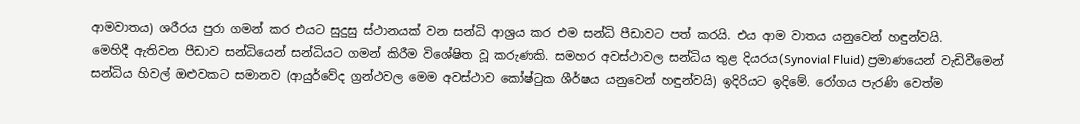ආමවාතය) ශරීරය පුරා ගමන් කර එයට සුදුසු ස්ථානයක් වන සන්ධි ආශ්‍රය කර එම සන්ධි පීඩාවට පත් කරයි. එය ආම වාතය යනුවෙන් හඳුන්වයි.
මෙහිදී ඇතිවන පීඩාව සන්ධියෙන් සන්ධියට ගමන් කිරීම විශේෂිත වූ කරුණකි. සමහර අවස්ථාවල සන්ධිය තුළ දියරය(Synovial Fluid) ප්‍රමාණයෙන් වැඩිවීමෙන් සන්ධිය හිවල් ඔළුවකට සමානව (ආයුර්වේද ග්‍රන්ථවල මෙම අවස්ථාව කෝෂ්ටුක ශීර්ෂය යනුවෙන් හඳුන්වයි) ඉදිරියට ඉදිමේ. රෝගය පැරණි වෙත්ම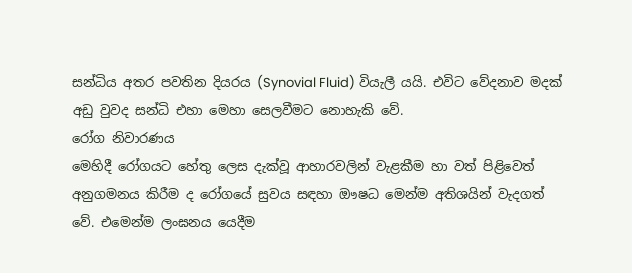සන්ධිය අතර පවතින දියරය (Synovial Fluid) වියැලී යයි. එවිට වේදනාව මදක් අඩු වුවද සන්ධි එහා මෙහා සෙලවීමට නොහැකි වේ.
රෝග නිවාරණය
මෙහිදී රෝගයට හේතු ලෙස දැක්වූ ආහාරවලින් වැළකීම හා වත් පිළිවෙත් අනුගමනය කිරීම ද රෝගයේ සුවය සඳහා ඖෂධ මෙන්ම අතිශයින් වැදගත් වේ. එමෙන්ම ලංඝනය යෙදීම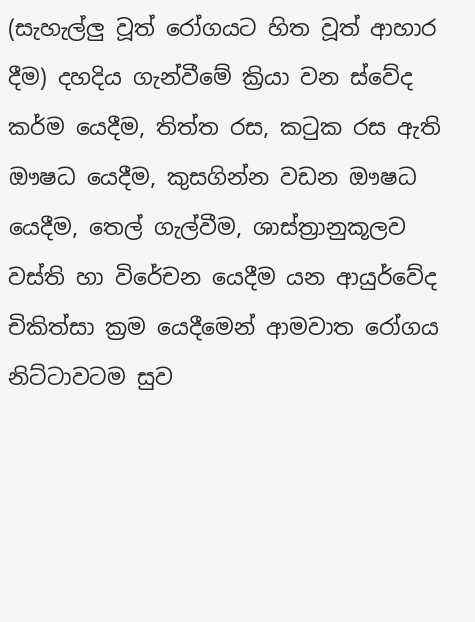(සැහැල්ලු වූත් රෝගයට හිත වූත් ආහාර දීම) දහදිය ගැන්වීමේ ක්‍රියා වන ස්වේද කර්ම යෙදීම, තිත්ත රස, කටුක රස ඇති ඖෂධ යෙදීම, කුසගින්න වඩන ඖෂධ යෙදීම, තෙල් ගැල්වීම, ශාස්ත්‍රානුකූලව වස්ති හා විරේචන යෙදීම යන ආයුර්වේද චිකිත්සා ක්‍රම යෙදීමෙන් ආමවාත රෝගය නිට්ටාවටම සුව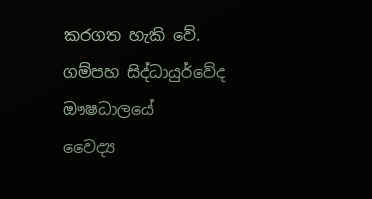කරගත හැකි වේ.
ගම්පහ සිද්ධායුර්වේද ඖෂධාලයේ
වෛද්‍ය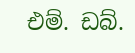එම්. ඩබ්.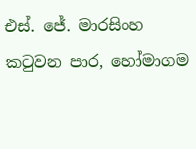එස්. ජේ. මාරසිංහ
කටුවන පාර, හෝමාගම